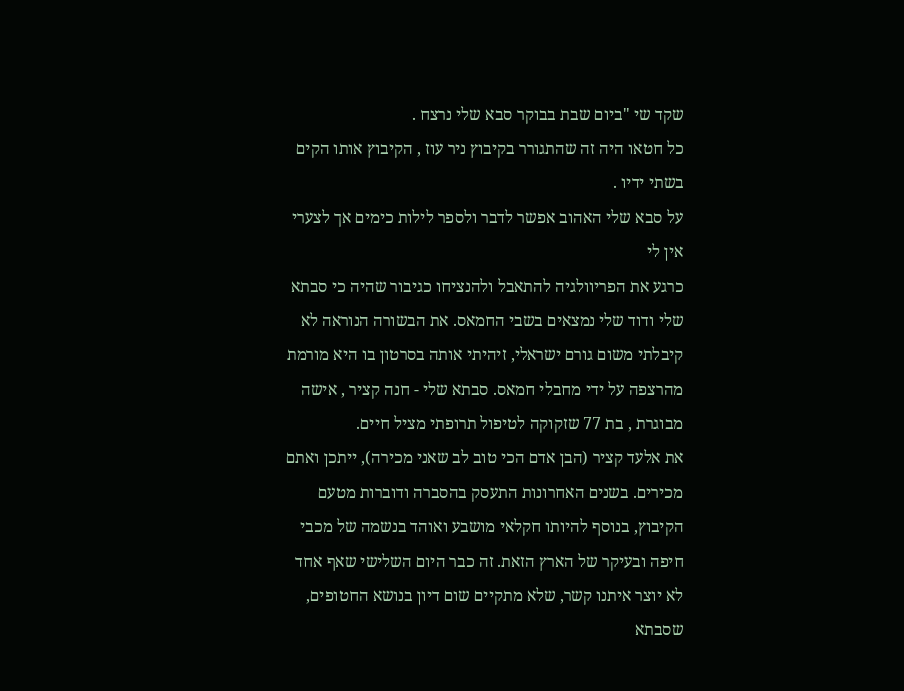שקד שי "ביום שבת בבוקר סבא שלי נרצח .
כל חטאו היה זה שהתגורר בקיבוץ ניר עוז , הקיבוץ אותו הקים בשתי ידיו .
על סבא שלי האהוב אפשר לדבר ולספר לילות כימים אך לצערי אין לי
כרגע את הפריוולגיה להתאבל ולהנציחו כגיבור שהיה כי סבתא שלי ודוד שלי נמצאים בשבי החמאס. את הבשורה הנוראה לא קיבלתי משום גורם ישראלי, זיהיתי אותה בסרטון בו היא מורמת מהרצפה על ידי מחבלי חמאס. סבתא שלי - חנה קציר , אישה מבוגרת , בת 77 שזקוקה לטיפול תרופתי מציל חיים.
את אלעד קציר (הבן אדם הכי טוב לב שאני מכירה), ייתכן ואתם מכירים. בשנים האחרונות התעסק בהסברה ודוברות מטעם הקיבוץ, בנוסף להיותו חקלאי מושבע ואוהד בנשמה של מכבי חיפה ובעיקר של הארץ הזאת. זה כבר היום השלישי שאף אחד לא יוצר איתנו קשר, שלא מתקיים שום דיון בנושא החטופים, שסבתא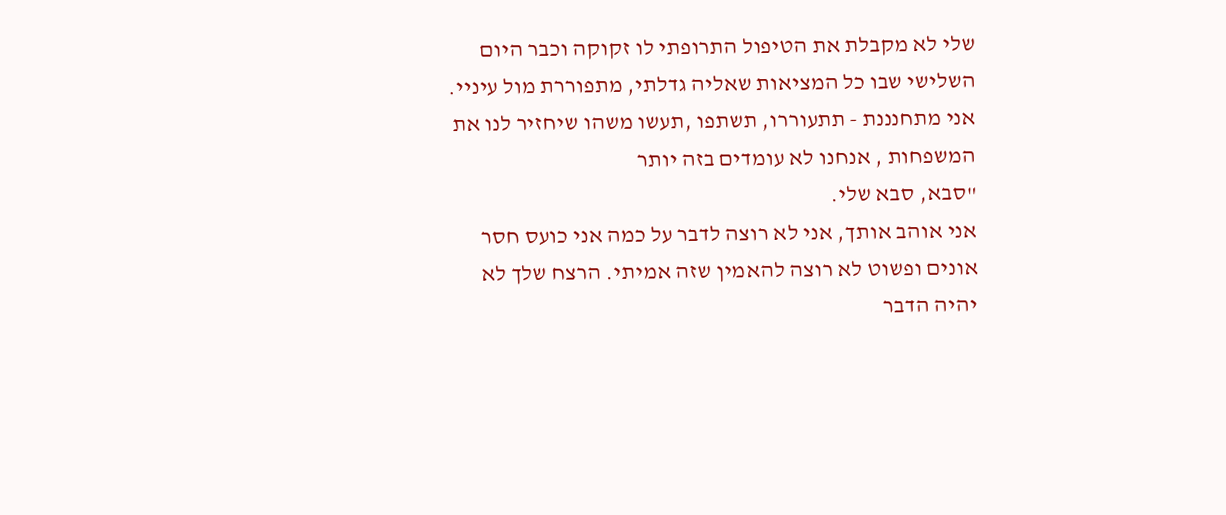שלי לא מקבלת את הטיפול התרופתי לו זקוקה וכבר היום השלישי שבו כל המציאות שאליה גדלתי, מתפוררת מול עיניי.
אני מתחנננת - תתעוררו, תשתפו ,תעשו משהו שיחזיר לנו את המשפחות , אנחנו לא עומדים בזה יותר
"סבא, סבא שלי.
אני אוהב אותך, אני לא רוצה לדבר על כמה אני כועס חסר אונים ופשוט לא רוצה להאמין שזה אמיתי. הרצח שלך לא יהיה הדבר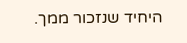היחיד שנזכור ממך.